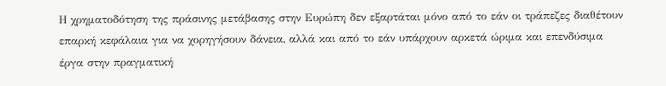Η χρηματοδότηση της πράσινης μετάβασης στην Ευρώπη δεν εξαρτάται μόνο από το εάν οι τράπεζες διαθέτουν επαρκή κεφάλαια για να χορηγήσουν δάνεια, αλλά και από το εάν υπάρχουν αρκετά ώριμα και επενδύσιμα έργα στην πραγματική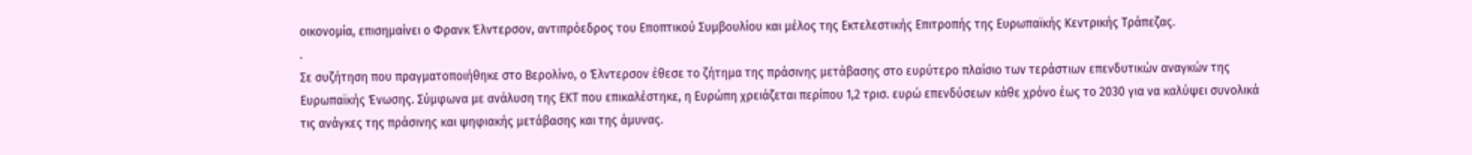οικονομία, επισημαίνει ο Φρανκ Έλντερσον, αντιπρόεδρος του Εποπτικού Συμβουλίου και μέλος της Εκτελεστικής Επιτροπής της Ευρωπαϊκής Κεντρικής Τράπεζας.
.
Σε συζήτηση που πραγματοποιήθηκε στο Βερολίνο, ο Έλντερσον έθεσε το ζήτημα της πράσινης μετάβασης στο ευρύτερο πλαίσιο των τεράστιων επενδυτικών αναγκών της Ευρωπαϊκής Ένωσης. Σύμφωνα με ανάλυση της ΕΚΤ που επικαλέστηκε, η Ευρώπη χρειάζεται περίπου 1,2 τρισ. ευρώ επενδύσεων κάθε χρόνο έως το 2030 για να καλύψει συνολικά τις ανάγκες της πράσινης και ψηφιακής μετάβασης και της άμυνας.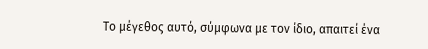Το μέγεθος αυτό, σύμφωνα με τον ίδιο, απαιτεί ένα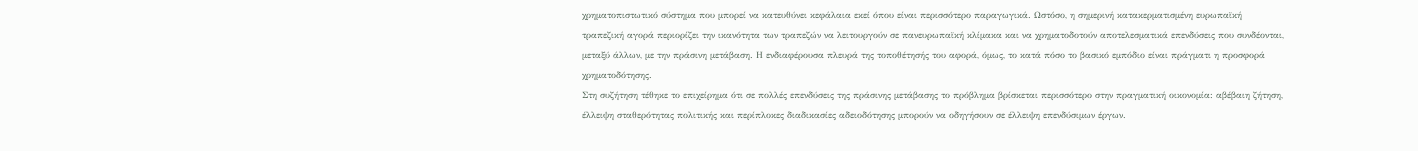χρηματοπιστωτικό σύστημα που μπορεί να κατευθύνει κεφάλαια εκεί όπου είναι περισσότερο παραγωγικά. Ωστόσο, η σημερινή κατακερματισμένη ευρωπαϊκή τραπεζική αγορά περιορίζει την ικανότητα των τραπεζών να λειτουργούν σε πανευρωπαϊκή κλίμακα και να χρηματοδοτούν αποτελεσματικά επενδύσεις που συνδέονται, μεταξύ άλλων, με την πράσινη μετάβαση. Η ενδιαφέρουσα πλευρά της τοποθέτησής του αφορά, όμως, το κατά πόσο το βασικό εμπόδιο είναι πράγματι η προσφορά χρηματοδότησης.
Στη συζήτηση τέθηκε το επιχείρημα ότι σε πολλές επενδύσεις της πράσινης μετάβασης το πρόβλημα βρίσκεται περισσότερο στην πραγματική οικονομία: αβέβαιη ζήτηση, έλλειψη σταθερότητας πολιτικής και περίπλοκες διαδικασίες αδειοδότησης μπορούν να οδηγήσουν σε έλλειψη επενδύσιμων έργων.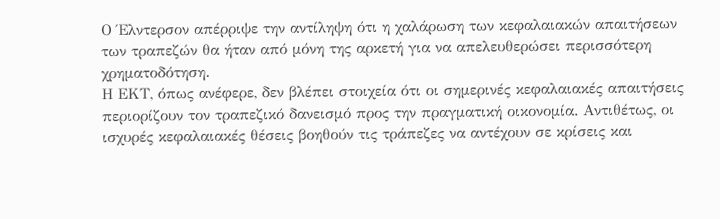Ο Έλντερσον απέρριψε την αντίληψη ότι η χαλάρωση των κεφαλαιακών απαιτήσεων των τραπεζών θα ήταν από μόνη της αρκετή για να απελευθερώσει περισσότερη χρηματοδότηση.
Η ΕΚΤ, όπως ανέφερε, δεν βλέπει στοιχεία ότι οι σημερινές κεφαλαιακές απαιτήσεις περιορίζουν τον τραπεζικό δανεισμό προς την πραγματική οικονομία. Αντιθέτως, οι ισχυρές κεφαλαιακές θέσεις βοηθούν τις τράπεζες να αντέχουν σε κρίσεις και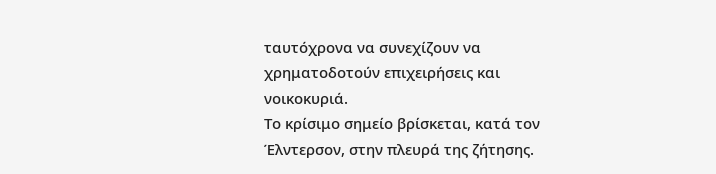ταυτόχρονα να συνεχίζουν να χρηματοδοτούν επιχειρήσεις και νοικοκυριά.
Το κρίσιμο σημείο βρίσκεται, κατά τον Έλντερσον, στην πλευρά της ζήτησης.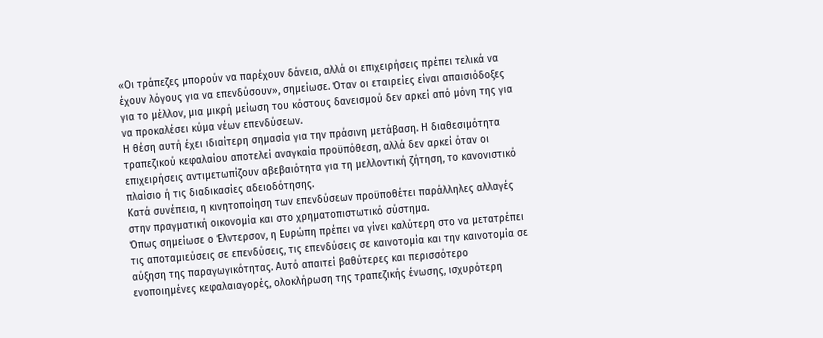«Οι τράπεζες μπορούν να παρέχουν δάνεια, αλλά οι επιχειρήσεις πρέπει τελικά να έχουν λόγους για να επενδύσουν», σημείωσε. Όταν οι εταιρείες είναι απαισιόδοξες για το μέλλον, μια μικρή μείωση του κόστους δανεισμού δεν αρκεί από μόνη της για να προκαλέσει κύμα νέων επενδύσεων.
Η θέση αυτή έχει ιδιαίτερη σημασία για την πράσινη μετάβαση. Η διαθεσιμότητα τραπεζικού κεφαλαίου αποτελεί αναγκαία προϋπόθεση, αλλά δεν αρκεί όταν οι επιχειρήσεις αντιμετωπίζουν αβεβαιότητα για τη μελλοντική ζήτηση, το κανονιστικό πλαίσιο ή τις διαδικασίες αδειοδότησης.
Κατά συνέπεια, η κινητοποίηση των επενδύσεων προϋποθέτει παράλληλες αλλαγές στην πραγματική οικονομία και στο χρηματοπιστωτικό σύστημα.
Όπως σημείωσε ο Έλντερσον, η Ευρώπη πρέπει να γίνει καλύτερη στο να μετατρέπει τις αποταμιεύσεις σε επενδύσεις, τις επενδύσεις σε καινοτομία και την καινοτομία σε αύξηση της παραγωγικότητας. Αυτό απαιτεί βαθύτερες και περισσότερο ενοποιημένες κεφαλαιαγορές, ολοκλήρωση της τραπεζικής ένωσης, ισχυρότερη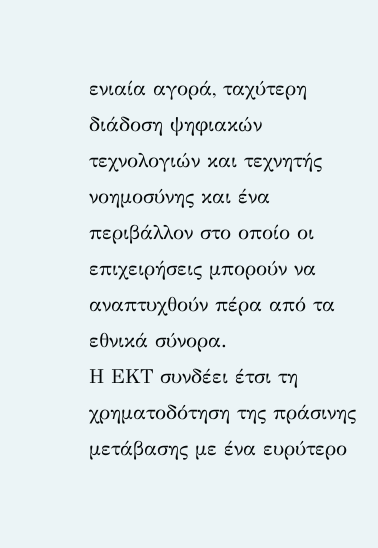ενιαία αγορά, ταχύτερη διάδοση ψηφιακών τεχνολογιών και τεχνητής νοημοσύνης και ένα περιβάλλον στο οποίο οι επιχειρήσεις μπορούν να αναπτυχθούν πέρα από τα εθνικά σύνορα.
Η ΕΚΤ συνδέει έτσι τη χρηματοδότηση της πράσινης μετάβασης με ένα ευρύτερο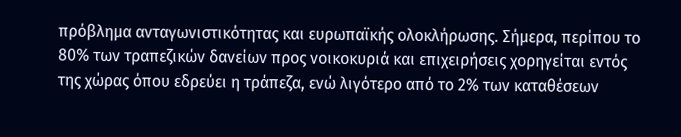πρόβλημα ανταγωνιστικότητας και ευρωπαϊκής ολοκλήρωσης. Σήμερα, περίπου το 80% των τραπεζικών δανείων προς νοικοκυριά και επιχειρήσεις χορηγείται εντός της χώρας όπου εδρεύει η τράπεζα, ενώ λιγότερο από το 2% των καταθέσεων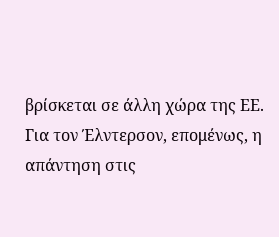βρίσκεται σε άλλη χώρα της ΕΕ.
Για τον Έλντερσον, επομένως, η απάντηση στις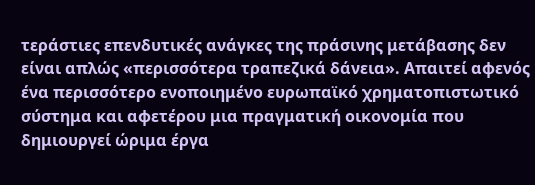τεράστιες επενδυτικές ανάγκες της πράσινης μετάβασης δεν είναι απλώς «περισσότερα τραπεζικά δάνεια». Απαιτεί αφενός ένα περισσότερο ενοποιημένο ευρωπαϊκό χρηματοπιστωτικό σύστημα και αφετέρου μια πραγματική οικονομία που δημιουργεί ώριμα έργα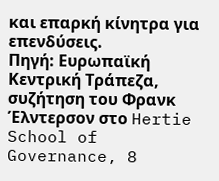και επαρκή κίνητρα για επενδύσεις.
Πηγή: Ευρωπαϊκή Κεντρική Τράπεζα, συζήτηση του Φρανκ Έλντερσον στο Hertie School of Governance, 8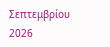Σεπτεμβρίου 2026